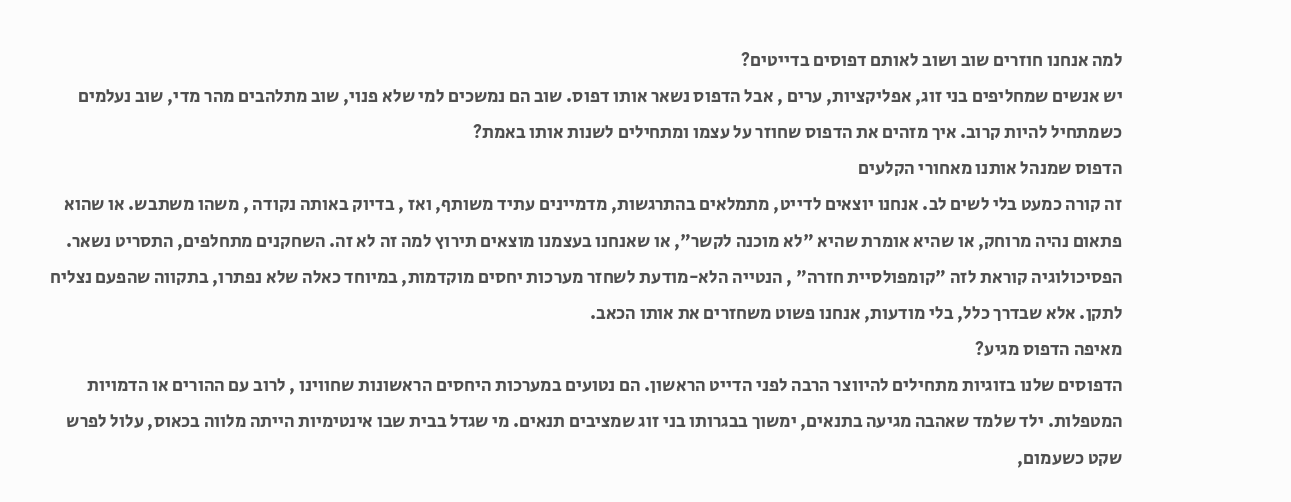למה אנחנו חוזרים שוב ושוב לאותם דפוסים בדייטים?
יש אנשים שמחליפים בני זוג, אפליקציות, ערים , אבל הדפוס נשאר אותו דפוס. שוב הם נמשכים למי שלא פנוי, שוב מתלהבים מהר מדי, שוב נעלמים כשמתחיל להיות קרוב. איך מזהים את הדפוס שחוזר על עצמו ומתחילים לשנות אותו באמת?
הדפוס שמנהל אותנו מאחורי הקלעים
זה קורה כמעט בלי לשים לב. אנחנו יוצאים לדייט, מתמלאים בהתרגשות, מדמיינים עתיד משותף, ואז , בדיוק באותה נקודה , משהו משתבש. או שהוא פתאום נהיה מרוחק, או שהיא אומרת שהיא "לא מוכנה לקשר", או שאנחנו בעצמנו מוצאים תירוץ למה זה לא זה. השחקנים מתחלפים, התסריט נשאר.
הפסיכולוגיה קוראת לזה "קומפולסיית חזרה" , הנטייה הלא-מודעת לשחזר מערכות יחסים מוקדמות, במיוחד כאלה שלא נפתרו, בתקווה שהפעם נצליח לתקן. אלא שבדרך כלל, בלי מודעות, אנחנו פשוט משחזרים את אותו הכאב.
מאיפה הדפוס מגיע?
הדפוסים שלנו בזוגיות מתחילים להיווצר הרבה לפני הדייט הראשון. הם נטועים במערכות היחסים הראשונות שחווינו , לרוב עם ההורים או הדמויות המטפלות. ילד שלמד שאהבה מגיעה בתנאים, ימשוך בבגרותו בני זוג שמציבים תנאים. מי שגדל בבית שבו אינטימיות הייתה מלווה בכאוס, עלול לפרש שקט כשעמום,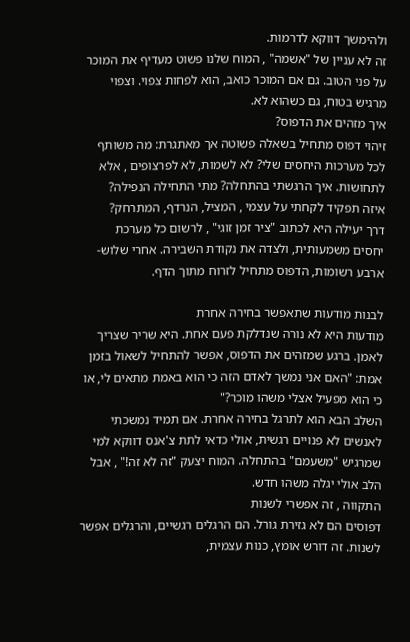ולהימשך דווקא לדרמות.
זה לא עניין של "אשמה" , המוח שלנו פשוט מעדיף את המוכר על פני הטוב. גם אם המוכר כואב, הוא לפחות צפוי. וצפוי מרגיש בטוח, גם כשהוא לא.
איך מזהים את הדפוס?
זיהוי דפוס מתחיל בשאלה פשוטה אך מאתגרת: מה משותף לכל מערכות היחסים שלי? לא לשמות, לא לפרצופים , אלא לתחושות. איך הרגשתי בהתחלה? מתי התחילה הנפילה? איזה תפקיד לקחתי על עצמי , המציל, הנרדף, המתרחק?
דרך יעילה היא לכתוב "ציר זמן זוגי" , לרשום כל מערכת יחסים משמעותית, ולצדה את נקודת השבירה. אחרי שלוש-ארבע רשומות, הדפוס מתחיל לזרוח מתוך הדף.

לבנות מודעות שתאפשר בחירה אחרת
מודעות היא לא נורה שנדלקת פעם אחת. היא שריר שצריך לאמן. ברגע שמזהים את הדפוס, אפשר להתחיל לשאול בזמן אמת: "האם אני נמשך לאדם הזה כי הוא באמת מתאים לי, או כי הוא מפעיל אצלי משהו מוכר?"
השלב הבא הוא לתרגל בחירה אחרת. אם תמיד נמשכתי לאנשים לא פנויים רגשית, אולי כדאי לתת צ'אנס דווקא למי שמרגיש "משעמם" בהתחלה. המוח יצעק "זה לא זה!" , אבל הלב אולי יגלה משהו חדש.
התקווה , זה אפשרי לשנות
דפוסים הם לא גזירת גורל. הם הרגלים רגשיים, והרגלים אפשר לשנות. זה דורש אומץ, כנות עצמית,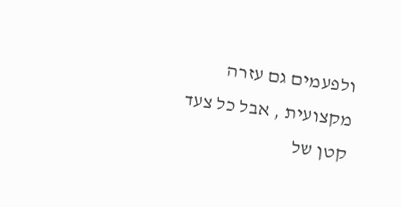ולפעמים גם עזרה מקצועית , אבל כל צעד קטן של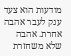מודעות הוא צעד ענק לעבר אהבה אחרת. אהבה שלא משחזרת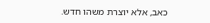כאב, אלא יוצרת משהו חדש.